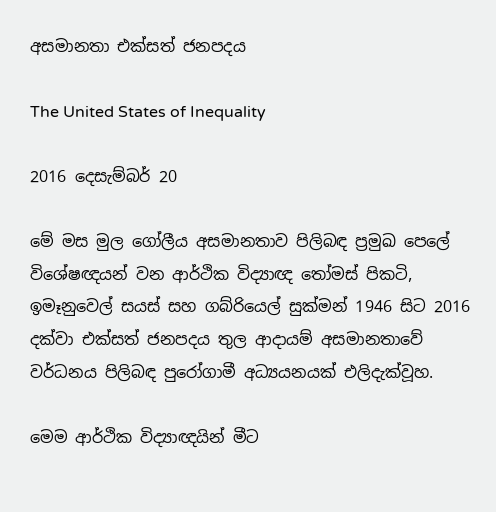අසමානතා එක්සත් ජනපදය

The United States of Inequality

2016 දෙසැම්බර් 20

මේ මස මුල ගෝලීය අසමානතාව පිලිබඳ ප්‍රමුඛ පෙලේ විශේෂඥයන් වන ආර්ථික විද්‍යාඥ තෝමස් පිකටි, ඉමෑනුවෙල් සයස් සහ ගබ්රියෙල් සුක්මන් 1946 සිට 2016 දක්වා එක්සත් ජනපදය තුල ආදායම් අසමානතාවේ වර්ධනය පිලිබඳ පුරෝගාමී අධ්‍යයනයක් එලිදැක්වූහ.

මෙම ආර්ථික විද්‍යාඥයින් මීට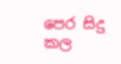පෙර සිදු කල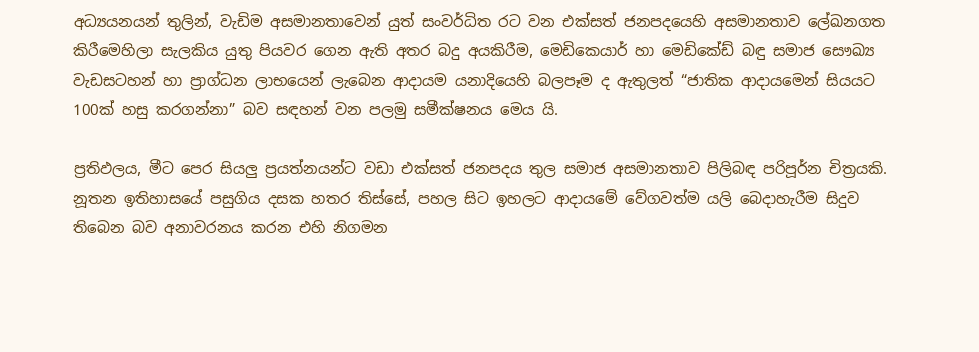අධ්‍යයනයන් තුලින්, වැඩිම අසමානතාවෙන් යුත් සංවර්ධිත රට වන එක්සත් ජනපදයෙහි අසමානතාව ලේඛනගත කිරීමෙහිලා සැලකිය යුතු පියවර ගෙන ඇති අතර බදු අයකිරීම, මෙඩිකෙයාර් හා මෙඩිකේඩ් බඳු සමාජ සෞඛ්‍ය වැඩසටහන් හා ප්‍රාග්ධන ලාභයෙන් ලැබෙන ආදායම යනාදියෙහි බලපෑම ද ඇතුලත් “ජාතික ආදායමෙන් සියයට 100ක් හසු කරගන්නා” බව සඳහන් වන පලමු සමීක්ෂනය මෙය යි.

ප්‍රතිඵලය, මීට පෙර සියලු ප්‍රයත්නයන්ට වඩා එක්සත් ජනපදය තුල සමාජ අසමානතාව පිලිබඳ පරිපූර්න චිත්‍රයකි. නූතන ඉතිහාසයේ පසුගිය දසක හතර තිස්සේ, පහල සිට ඉහලට ආදායමේ වේගවත්ම යලි බෙදාහැරීම සිදුව තිබෙන බව අනාවරනය කරන එහි නිගමන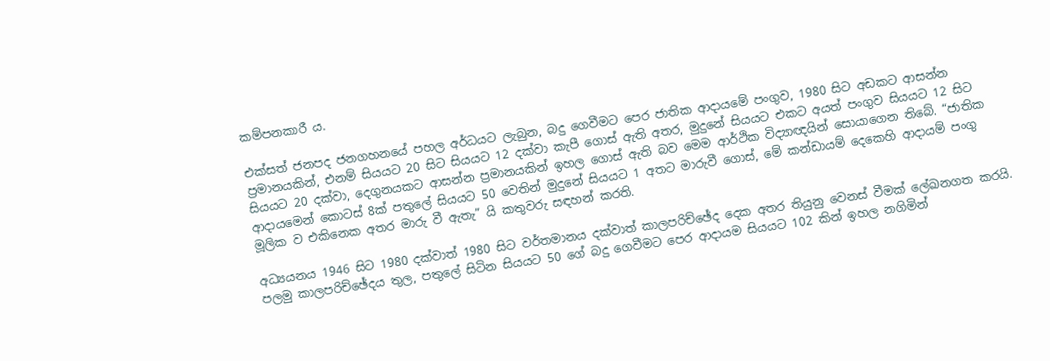කම්පනකාරී ය.

එක්සත් ජනපද ජනගහනයේ පහල අර්ධයට ලැබුන, බදු ගෙවීමට පෙර ජාතික ආදායමේ පංගුව, 1980 සිට අඩකට ආසන්න ප්‍රමානයකින්, එනම් සියයට 20 සිට සියයට 12 දක්වා කැපී ගොස් ඇති අතර, මුදුනේ සියයට එකට අයත් පංගුව සියයට 12 සිට සියයට 20 දක්වා, දෙගුනයකට ආසන්න ප්‍රමානයකින් ඉහල ගොස් ඇති බව මෙම ආර්ථික විද්‍යාඥයින් සොයාගෙන තිබේ. “ජාතික ආදායමෙන් කොටස් 8ක් පතුලේ සියයට 50 වෙතින් මුදුනේ සියයට 1 අතට මාරුවී ගොස්, මේ කන්ඩායම් දෙකෙහි ආදායම් පංගු මූලික ව එකිනෙක අතර මාරු වී ඇතැ” යි කතුවරු සඳහන් කරති.

අධ්‍යයනය 1946 සිට 1980 දක්වාත් 1980 සිට වර්තමානය දක්වාත් කාලපරිච්ඡේද දෙක අතර තියුනු වෙනස් වීමක් ලේඛනගත කරයි. පලමු කාලපරිච්ඡේදය තුල, පතුලේ සිටින සියයට 50 ගේ බදු ගෙවීමට පෙර ආදායම සියයට 102 කින් ඉහල නගිමින්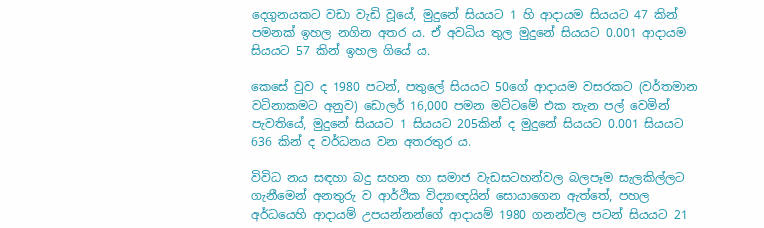දෙගුනයකට වඩා වැඩි වූයේ, මුදුනේ සියයට 1 හි ආදායම සියයට 47 කින් පමනක් ඉහල නගින අතර ය. ඒ අවධිය තුල මුදුනේ සියයට 0.001 ආදායම සියයට 57 කින් ඉහල ගියේ ය.

කෙසේ වුව ද 1980 පටන්, පතුලේ සියයට 50ගේ ආදායම වසරකට (වර්තමාන වටිනාකමට අනුව) ඩොලර් 16,000 පමන මට්ටමේ එක තැන පල් වෙමින් පැවතියේ, මුදුනේ සියයට 1 සියයට 205කින් ද මුදුනේ සියයට 0.001 සියයට 636 කින් ද වර්ධනය වන අතරතුර ය.

විවිධ නය සඳහා බදු සහන හා සමාජ වැඩසටහන්වල බලපෑම සැලකිල්ලට ගැනීමෙන් අනතුරු ව ආර්ථික විද්‍යාඥයින් සොයාගෙන ඇත්තේ, පහල අර්ධයෙහි ආදායම් උපයන්නන්ගේ ආදායම් 1980 ගනන්වල පටන් සියයට 21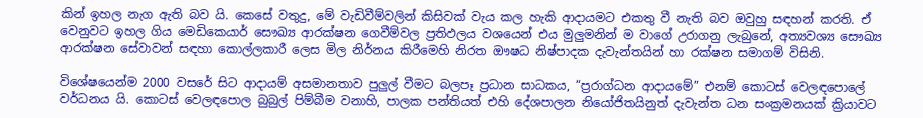කින් ඉහල නැග ඇති බව යි. කෙසේ වතුදු, මේ වැඩිවීම්වලින් කිසිවක් වැය කල හැකි ආදායමට එකතු වී නැති බව ඔවුහු සඳහන් කරති. ඒ වෙනුවට ඉහල ගිය මෙඩිකෙයාර් සෞඛ්‍ය ආරක්ෂන ගෙවීම්වල ප්‍රතිඵලය වශයෙන් එය මුලුමනින් ම වාගේ උරාගනු ලැබුනේ, අත්‍යවශ්‍ය සෞඛ්‍ය ආරක්ෂන සේවාවන් සඳහා කොල්ලකාරී ලෙස මිල නිර්නය කිරීමෙහි නිරත ඖෂධ නිෂ්පාදක දැවැන්තයින් හා රක්ෂන සමාගම් විසිනි.

විශේෂයෙන්ම 2000 වසරේ සිට ආදායම් අසමානතාව පුලුල් වීමට බලපෑ ප්‍රධාන සාධකය, “ප්‍රරාග්ධන ආදායමේ” එනම් කොටස් වෙලඳපොලේ වර්ධනය යි. කොටස් වෙලඳපොල බුබුල් පිම්බීම වනාහි, පාලක පන්තියත් එහි දේශපාලන නියෝජිතයිනුත් දැවැන්ත ධන සංක්‍රමනයක් ක්‍රියාවට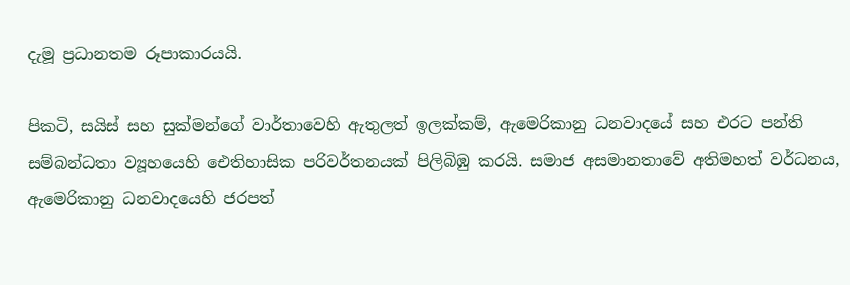දැමූ ප්‍රධානතම රූපාකාරයයි.

පිකටි, සයිස් සහ සුක්මන්ගේ වාර්තාවෙහි ඇතුලත් ඉලක්කම්, ඇමෙරිකානු ධනවාදයේ සහ එරට පන්ති සම්බන්ධතා ව්‍යූහයෙහි ඓතිහාසික පරිවර්තනයක් පිලිබිඹු කරයි. සමාජ අසමානතාවේ අතිමහත් වර්ධනය, ඇමෙරිකානු ධනවාදයෙහි ජරපත්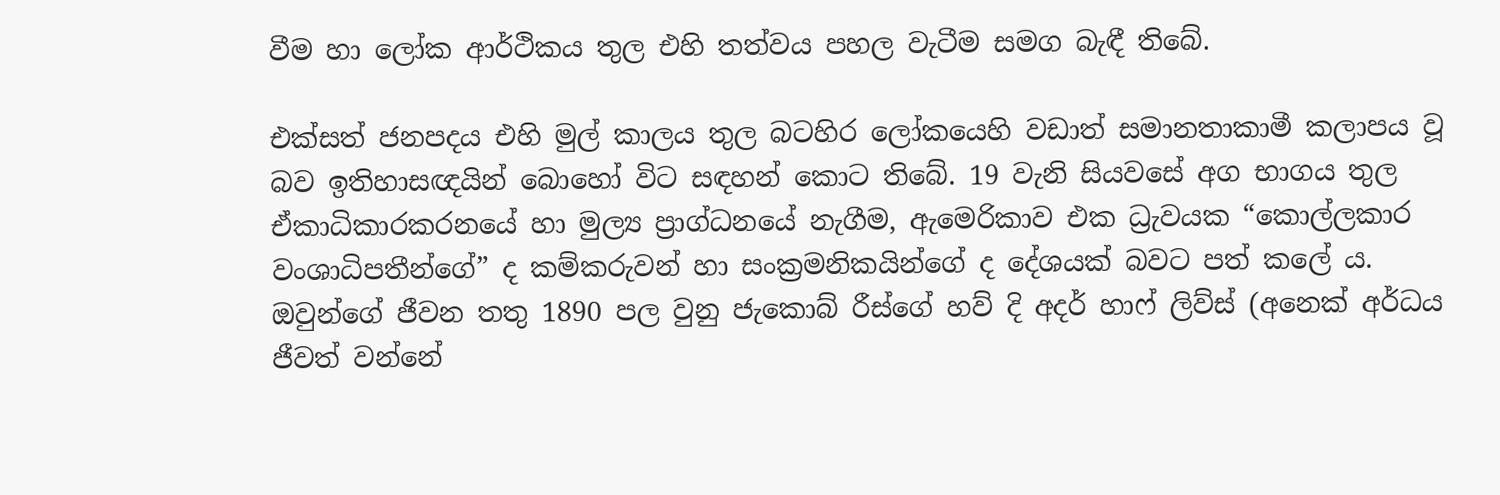වීම හා ලෝක ආර්ථිකය තුල එහි තත්වය පහල වැටීම සමග බැඳී තිබේ.

එක්සත් ජනපදය එහි මුල් කාලය තුල බටහිර ලෝකයෙහි වඩාත් සමානතාකාමී කලාපය වූ බව ඉතිහාසඥයින් බොහෝ විට සඳහන් කොට තිබේ. 19 වැනි සියවසේ අග භාගය තුල ඒකාධිකාරකරනයේ හා මුල්‍ය ප්‍රාග්ධනයේ නැගීම, ඇමෙරිකාව එක ධ්‍රැවයක “කොල්ලකාර වංශාධිපතීන්ගේ” ද කම්කරුවන් හා සංක්‍රමනිකයින්ගේ ද දේශයක් බවට පත් කලේ ය. ඔවුන්ගේ ජීවන තතු 1890 පල වුනු ජැකොබ් රීස්ගේ හව් දි අදර් හාෆ් ලිව්ස් (අනෙක් අර්ධය ජීවත් වන්නේ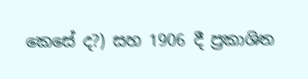කෙසේ ද?) සහ 1906 දී ප්‍රකාශිත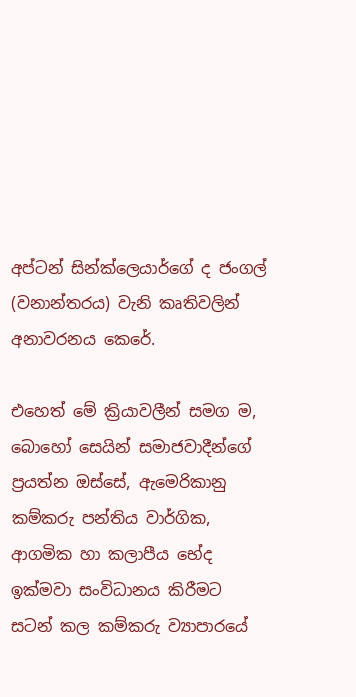අප්ටන් සින්ක්ලෙයාර්ගේ ද ජංගල් (වනාන්තරය) වැනි කෘතිවලින් අනාවරනය කෙරේ.

එහෙත් මේ ක්‍රියාවලීන් සමග ම, බොහෝ සෙයින් සමාජවාදීන්ගේ ප්‍රයත්න ඔස්සේ, ඇමෙරිකානු කම්කරු පන්තිය වාර්ගික, ආගමික හා කලාපීය භේද ඉක්මවා සංවිධානය කිරීමට සටන් කල කම්කරු ව්‍යාපාරයේ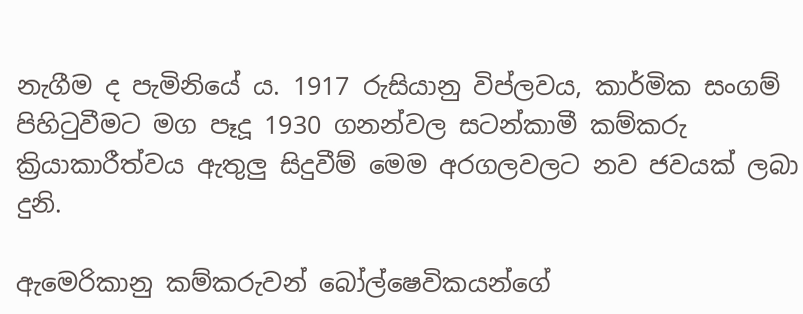නැගීම ද පැමිනියේ ය. 1917 රුසියානු විප්ලවය, කාර්මික සංගම් පිහිටුවීමට මග පෑදූ 1930 ගනන්වල සටන්කාමී කම්කරු ක්‍රියාකාරීත්වය ඇතුලු සිදුවීම් මෙම අරගලවලට නව ජවයක් ලබා දුනි.

ඇමෙරිකානු කම්කරුවන් බෝල්ෂෙවිකයන්ගේ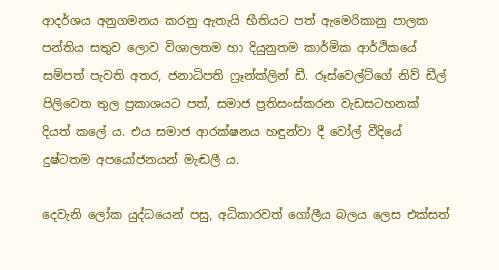ආදර්ශය අනුගමනය කරනු ඇතැයි භීතියට පත් ඇමෙරිකානු පාලක පන්තිය සතුව ලොව විශාලතම හා දියුනුතම කාර්මික ආර්ථිකයේ සම්පත් පැවති අතර, ජනාධිපති ෆ්‍රෑන්ක්ලින් ඩී. රූස්වෙල්ට්ගේ නිව් ඩීල් පිලිවෙත තුල ප්‍රකාශයට පත්, සමාජ ප්‍රතිසංස්කරන වැඩසටහනක් දියත් කලේ ය. එය සමාජ ආරක්ෂනය හඳුන්වා දී වෝල් වීදියේ දුෂ්ටතම අපයෝජනයන් මැඬලී ය.

දෙවැනි ලෝක යුද්ධයෙන් පසු, අධිකාරවත් ගෝලීය බලය ලෙස එක්සත්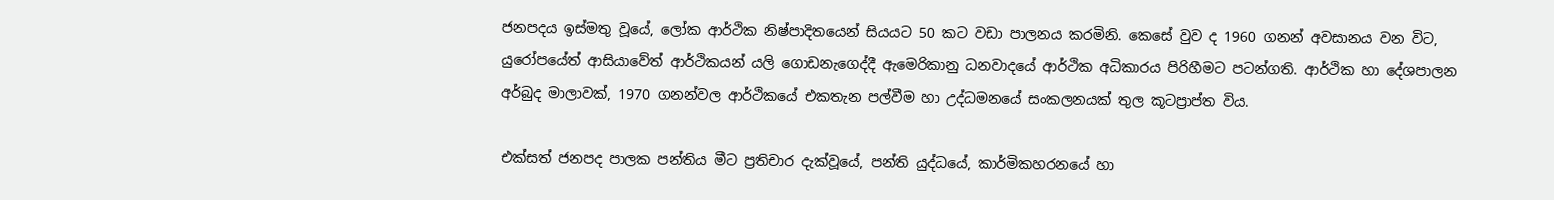ජනපදය ඉස්මතු වූයේ, ලෝක ආර්ථික නිෂ්පාදිතයෙන් සියයට 50 කට වඩා පාලනය කරමිනි. කෙසේ වුව ද 1960 ගනන් අවසානය වන විට, යුරෝපයේත් ආසියාවේත් ආර්ථිකයන් යලි ගොඩනැගෙද්දී ඇමෙරිකානු ධනවාදයේ ආර්ථික අධිකාරය පිරිහීමට පටන්ගති. ආර්ථික හා දේශපාලන අර්බුද මාලාවක්, 1970 ගනන්වල ආර්ථිකයේ එකතැන පල්වීම හා උද්ධමනයේ සංකලනයක් තුල කූටප්‍රාප්ත විය.

එක්සත් ජනපද පාලක පන්තිය මීට ප්‍රතිචාර දැක්වූයේ, පන්ති යුද්ධයේ, කාර්මිකහරනයේ හා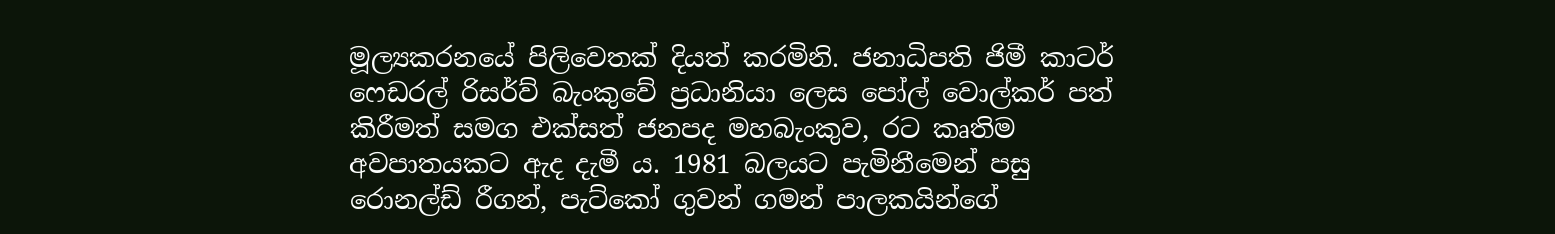මූල්‍යකරනයේ පිලිවෙතක් දියත් කරමිනි. ජනාධිපති ජිමී කාටර් ෆෙඩරල් රිසර්ව් බැංකුවේ ප්‍රධානියා ලෙස පෝල් වොල්කර් පත් කිරීමත් සමග එක්සත් ජනපද මහබැංකුව, රට කෘතිම අවපාතයකට ඇද දැමී ය. 1981 බලයට පැමිනීමෙන් පසු රොනල්ඩ් රීගන්, පැට්කෝ ගුවන් ගමන් පාලකයින්ගේ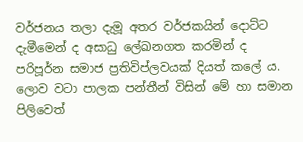වර්ජනය තලා දැමූ අතර වර්ජකයින් දොට්ට දැමීමෙන් ද අසාධු ලේඛනගත කරමින් ද පරිපූර්න සමාජ ප්‍රතිවිප්ලවයක් දියත් කලේ ය. ලොව වටා පාලක පන්තීන් විසින් මේ හා සමාන පිලිවෙත්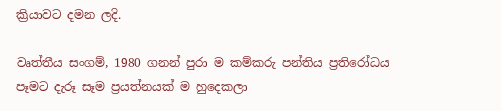ක්‍රියාවට දමන ලදි.

වෘත්තීය සංගම්, 1980 ගනන් පුරා ම කම්කරු පන්තිය ප්‍රතිරෝධය පෑමට දැරූ සෑම ප්‍රයත්නයක් ම හුදෙකලා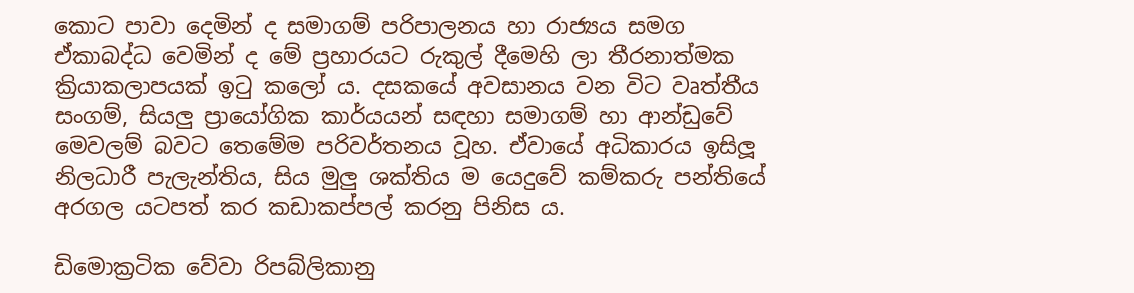කොට පාවා දෙමින් ද සමාගම් පරිපාලනය හා රාජ්‍යය සමග ඒකාබද්ධ වෙමින් ද මේ ප්‍රහාරයට රුකුල් දීමෙහි ලා තීරනාත්මක ක්‍රියාකලාපයක් ඉටු කලෝ ය. දසකයේ අවසානය වන විට වෘත්තීය සංගම්, සියලු ප්‍රායෝගික කාර්යයන් සඳහා සමාගම් හා ආන්ඩුවේ මෙවලම් බවට තෙමේම පරිවර්තනය වූහ. ඒවායේ අධිකාරය ඉසිලූ නිලධාරී පැලැන්තිය, සිය මුලු ශක්තිය ම යෙදුවේ කම්කරු පන්තියේ අරගල යටපත් කර කඩාකප්පල් කරනු පිනිස ය.

ඩිමොක්‍රටික වේවා රිපබ්ලිකානු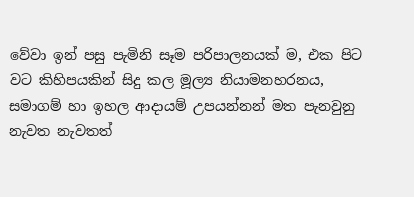වේවා ඉන් පසු පැමිනි සෑම පරිපාලනයක් ම, එක පිට වට කිහිපයකින් සිදු කල මූල්‍ය නියාමනහරනය, සමාගම් හා ඉහල ආදායම් උපයන්නන් මත පැනවුනු නැවත නැවතත්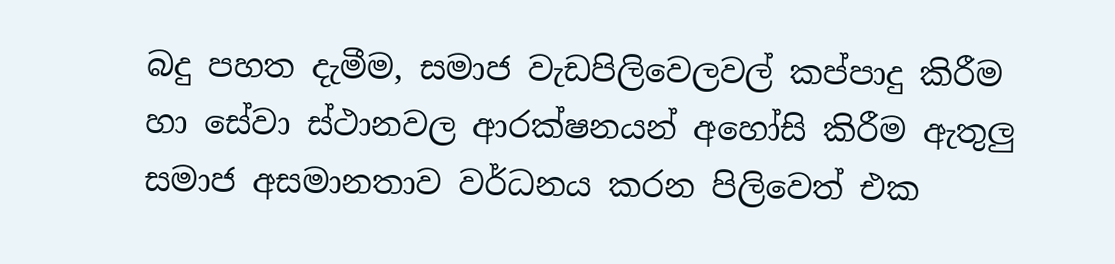බදු පහත දැමීම, සමාජ වැඩපිලිවෙලවල් කප්පාදු කිරීම හා සේවා ස්ථානවල ආරක්ෂනයන් අහෝසි කිරීම ඇතුලු සමාජ අසමානතාව වර්ධනය කරන පිලිවෙත් එක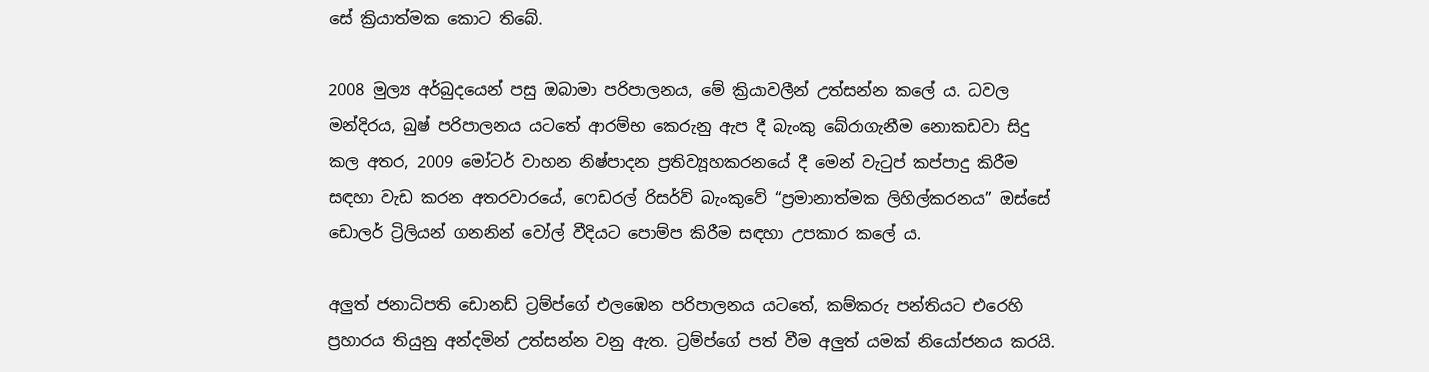සේ ක්‍රියාත්මක කොට තිබේ.

2008 මුල්‍ය අර්බුදයෙන් පසු ඔබාමා පරිපාලනය, මේ ක්‍රියාවලීන් උත්සන්න කලේ ය. ධවල මන්දිරය, බුෂ් පරිපාලනය යටතේ ආරම්භ කෙරුනු ඇප දී බැංකු බේරාගැනීම නොකඩවා සිදු කල අතර, 2009 මෝටර් වාහන නිෂ්පාදන ප්‍රතිව්‍යූහකරනයේ දී මෙන් වැටුප් කප්පාදු කිරීම සඳහා වැඩ කරන අතරවාරයේ, ෆෙඩරල් රිසර්ව් බැංකුවේ “ප්‍රමානාත්මක ලිහිල්කරනය” ඔස්සේ ඩොලර් ට්‍රිලියන් ගනනින් වෝල් වීදියට පොම්ප කිරීම සඳහා උපකාර කලේ ය.

අලුත් ජනාධිපති ඩොනඩ් ට්‍රම්ප්ගේ එලඹෙන පරිපාලනය යටතේ, කම්කරු පන්තියට එරෙහි ප්‍රහාරය තියුනු අන්දමින් උත්සන්න වනු ඇත. ට්‍රම්ප්ගේ පත් වීම අලුත් යමක් නියෝජනය කරයි.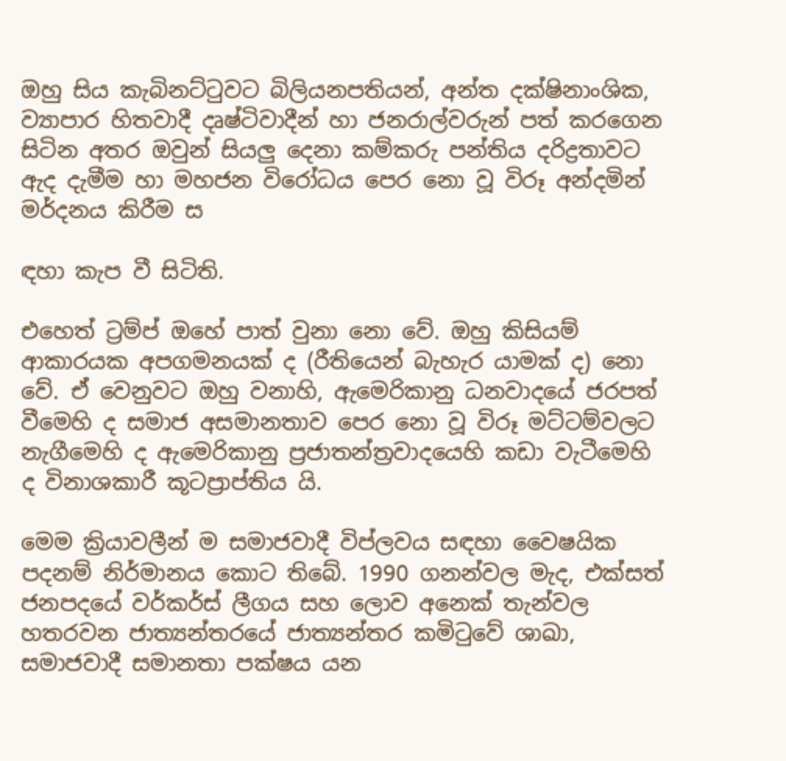ඔහු සිය කැබිනට්ටුවට බිලියනපතියන්, අන්ත දක්ෂිනාංශික, ව්‍යාපාර හිතවාදී දෘෂ්ටිවාදීන් හා ජනරාල්වරුන් පත් කරගෙන සිටින අතර ඔවුන් සියලු දෙනා කම්කරු පන්තිය දරිද්‍රතාවට ඇද දැමීම හා මහජන විරෝධය පෙර නො වූ විරූ අන්දමින් මර්දනය කිරීම ස

ඳහා කැප වී සිටිති.

එහෙත් ට්‍රම්ප් ඔහේ පාත් වුනා නො වේ. ඔහු කිසියම් ආකාරයක අපගමනයක් ද (රීතියෙන් බැහැර යාමක් ද) නො වේ. ඒ වෙනුවට ඔහු වනාහි, ඇමෙරිකානු ධනවාදයේ ජරපත් වීමෙහි ද සමාජ අසමානතාව පෙර නො වූ විරූ මට්ටම්වලට නැගීමෙහි ද ඇමෙරිකානු ප්‍රජාතන්ත්‍රවාදයෙහි කඩා වැටීමෙහි ද විනාශකාරී කූටප්‍රාප්තිය යි.

මෙම ක්‍රියාවලීන් ම සමාජවාදී විප්ලවය සඳහා වෛෂයික පදනම් නිර්මානය කොට තිබේ. 1990 ගනන්වල මැද, එක්සත් ජනපදයේ වර්කර්ස් ලීගය සහ ලොව අනෙක් තැන්වල හතරවන ජාත්‍යන්තරයේ ජාත්‍යන්තර කමිටුවේ ශාඛා, සමාජවාදී සමානතා පක්ෂය යන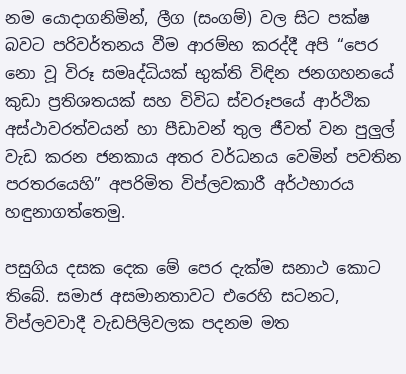නම යොදාගනිමින්, ලීග (සංගම්) වල සිට පක්ෂ බවට පරිවර්තනය වීම ආරම්භ කරද්දී අපි “පෙර නො වූ විරූ සමෘද්ධියක් භුක්ති විඳින ජනගහනයේ කුඩා ප්‍රතිශතයක් සහ විවිධ ස්වරූපයේ ආර්ථික අස්ථාවරත්වයන් හා පීඩාවන් තුල ජීවත් වන පුලුල් වැඩ කරන ජනකාය අතර වර්ධනය වෙමින් පවතින පරතරයෙහි” අපරිමිත විප්ලවකාරී අර්ථභාරය හඳුනාගත්තෙමු.

පසුගිය දසක දෙක මේ පෙර දැක්ම සනාථ කොට තිබේ. සමාජ අසමානතාවට එරෙහි සටනට, විප්ලවවාදී වැඩපිලිවලක පදනම මත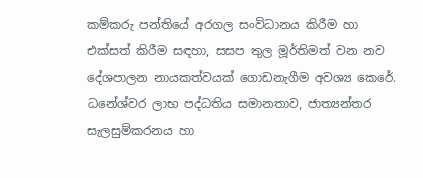කම්කරු පන්තියේ අරගල සංවිධානය කිරීම හා එක්සත් කිරීම සඳහා, සසප තුල මූර්තිමත් වන නව දේශපාලන නායකත්වයක් ගොඩනැගීම අවශ්‍ය කෙරේ. ධනේශ්වර ලාභ පද්ධතිය සමානතාව, ජාත්‍යන්තර සැලසුම්කරනය හා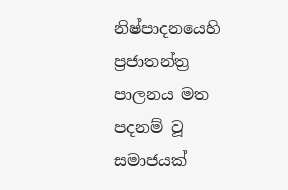නිෂ්පාදනයෙහි ප්‍රජාතන්ත්‍ර පාලනය මත පදනම් වූ සමාජයක්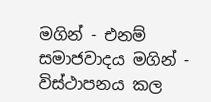මගින් - එනම් සමාජවාදය මගින් - විස්ථාපනය කල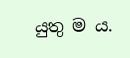යුතු ම ය.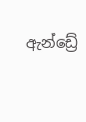ඇන්ඩ්‍රේ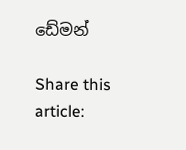ඩේමන්

Share this article: